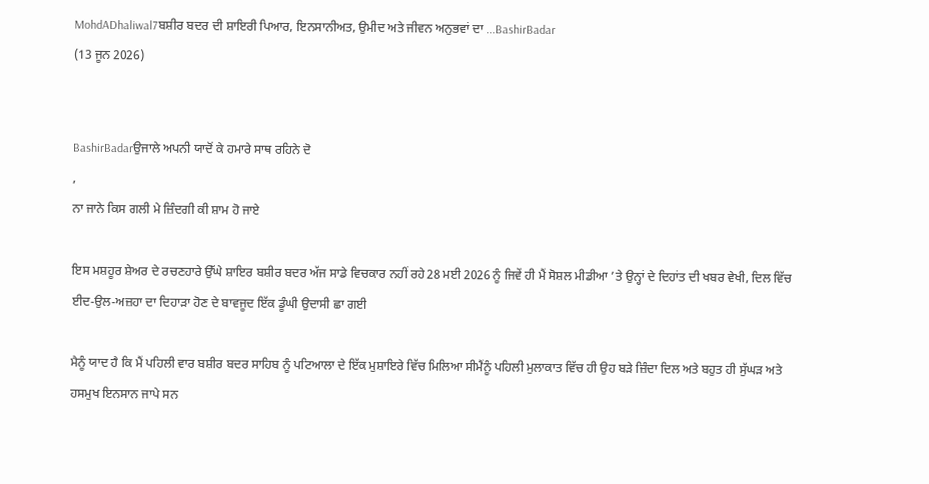MohdADhaliwal7ਬਸ਼ੀਰ ਬਦਰ ਦੀ ਸ਼ਾਇਰੀ ਪਿਆਰ, ਇਨਸਾਨੀਅਤ, ਉਮੀਦ ਅਤੇ ਜੀਵਨ ਅਨੁਭਵਾਂ ਦਾ ...BashirBadar
(13 ਜੂਨ 2026)


BashirBadarਉਜਾਲੇ ਅਪਨੀ ਯਾਦੋਂ ਕੇ ਹਮਾਰੇ ਸਾਥ ਰਹਿਨੇ ਦੋ
,
ਨਾ ਜਾਨੇ ਕਿਸ ਗਲੀ ਮੇ ਜ਼ਿੰਦਗੀ ਕੀ ਸ਼ਾਮ ਹੋ ਜਾਏ

ਇਸ ਮਸ਼ਹੂਰ ਸ਼ੇਅਰ ਦੇ ਰਚਣਹਾਰੇ ਉੱਘੇ ਸ਼ਾਇਰ ਬਸ਼ੀਰ ਬਦਰ ਅੱਜ ਸਾਡੇ ਵਿਚਕਾਰ ਨਹੀਂ ਰਹੇ28 ਮਈ 2026 ਨੂੰ ਜਿਵੇਂ ਹੀ ਮੈਂ ਸੋਸ਼ਲ ਮੀਡੀਆ ’ਤੇ ਉਨ੍ਹਾਂ ਦੇ ਦਿਹਾਂਤ ਦੀ ਖਬਰ ਵੇਖੀ, ਦਿਲ ਵਿੱਚ ਈਦ-ਉਲ-ਅਜ਼ਹਾ ਦਾ ਦਿਹਾੜਾ ਹੋਣ ਦੇ ਬਾਵਜੂਦ ਇੱਕ ਡੂੰਘੀ ਉਦਾਸੀ ਛਾ ਗਈ

ਮੈਨੂੰ ਯਾਦ ਹੈ ਕਿ ਮੈਂ ਪਹਿਲੀ ਵਾਰ ਬਸ਼ੀਰ ਬਦਰ ਸਾਹਿਬ ਨੂੰ ਪਟਿਆਲਾ ਦੇ ਇੱਕ ਮੁਸ਼ਾਇਰੇ ਵਿੱਚ ਮਿਲਿਆ ਸੀਮੈਂਨੂੰ ਪਹਿਲੀ ਮੁਲਾਕਾਤ ਵਿੱਚ ਹੀ ਉਹ ਬੜੇ ਜ਼ਿੰਦਾ ਦਿਲ ਅਤੇ ਬਹੁਤ ਹੀ ਸੁੱਘੜ ਅਤੇ ਹਸਮੁਖ ਇਨਸਾਨ ਜਾਪੇ ਸਨ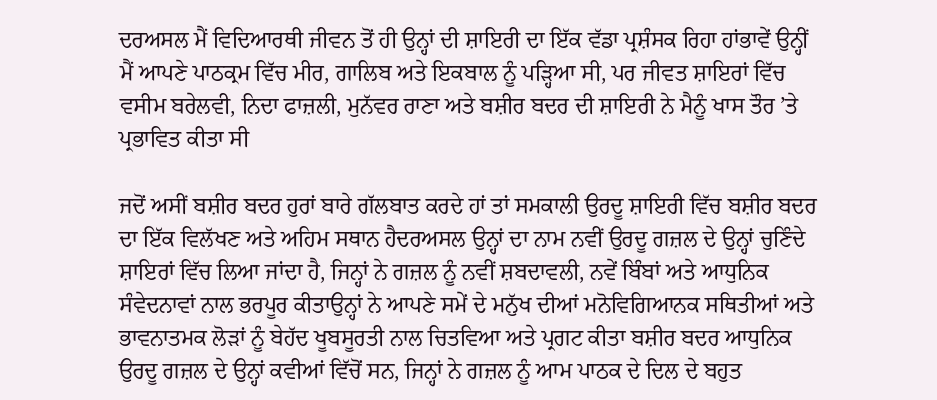ਦਰਅਸਲ ਮੈਂ ਵਿਦਿਆਰਥੀ ਜੀਵਨ ਤੋਂ ਹੀ ਉਨ੍ਹਾਂ ਦੀ ਸ਼ਾਇਰੀ ਦਾ ਇੱਕ ਵੱਡਾ ਪ੍ਰਸ਼ੰਸਕ ਰਿਹਾ ਹਾਂਭਾਵੇਂ ਉਨ੍ਹੀਂ ਮੈਂ ਆਪਣੇ ਪਾਠਕ੍ਰਮ ਵਿੱਚ ਮੀਰ, ਗਾਲਿਬ ਅਤੇ ਇਕਬਾਲ ਨੂੰ ਪੜ੍ਹਿਆ ਸੀ, ਪਰ ਜੀਵਤ ਸ਼ਾਇਰਾਂ ਵਿੱਚ ਵਸੀਮ ਬਰੇਲਵੀ, ਨਿਦਾ ਫਾਜ਼ਲੀ, ਮੁਨੱਵਰ ਰਾਣਾ ਅਤੇ ਬਸ਼ੀਰ ਬਦਰ ਦੀ ਸ਼ਾਇਰੀ ਨੇ ਮੈਨੂੰ ਖਾਸ ਤੌਰ ’ਤੇ ਪ੍ਰਭਾਵਿਤ ਕੀਤਾ ਸੀ

ਜਦੋਂ ਅਸੀਂ ਬਸ਼ੀਰ ਬਦਰ ਹੁਰਾਂ ਬਾਰੇ ਗੱਲਬਾਤ ਕਰਦੇ ਹਾਂ ਤਾਂ ਸਮਕਾਲੀ ਉਰਦੂ ਸ਼ਾਇਰੀ ਵਿੱਚ ਬਸ਼ੀਰ ਬਦਰ ਦਾ ਇੱਕ ਵਿਲੱਖਣ ਅਤੇ ਅਹਿਮ ਸਥਾਨ ਹੈਦਰਅਸਲ ਉਨ੍ਹਾਂ ਦਾ ਨਾਮ ਨਵੀਂ ਉਰਦੂ ਗਜ਼ਲ ਦੇ ਉਨ੍ਹਾਂ ਚੁਣਿੰਦੇ ਸ਼ਾਇਰਾਂ ਵਿੱਚ ਲਿਆ ਜਾਂਦਾ ਹੈ, ਜਿਨ੍ਹਾਂ ਨੇ ਗਜ਼ਲ ਨੂੰ ਨਵੀਂ ਸ਼ਬਦਾਵਲੀ, ਨਵੇਂ ਬਿੰਬਾਂ ਅਤੇ ਆਧੁਨਿਕ ਸੰਵੇਦਨਾਵਾਂ ਨਾਲ ਭਰਪੂਰ ਕੀਤਾਉਨ੍ਹਾਂ ਨੇ ਆਪਣੇ ਸਮੇਂ ਦੇ ਮਨੁੱਖ ਦੀਆਂ ਮਨੋਵਿਗਿਆਨਕ ਸਥਿਤੀਆਂ ਅਤੇ ਭਾਵਨਾਤਮਕ ਲੋੜਾਂ ਨੂੰ ਬੇਹੱਦ ਖੂਬਸੂਰਤੀ ਨਾਲ ਚਿਤਵਿਆ ਅਤੇ ਪ੍ਰਗਟ ਕੀਤਾ ਬਸ਼ੀਰ ਬਦਰ ਆਧੁਨਿਕ ਉਰਦੂ ਗਜ਼ਲ ਦੇ ਉਨ੍ਹਾਂ ਕਵੀਆਂ ਵਿੱਚੋਂ ਸਨ, ਜਿਨ੍ਹਾਂ ਨੇ ਗਜ਼ਲ ਨੂੰ ਆਮ ਪਾਠਕ ਦੇ ਦਿਲ ਦੇ ਬਹੁਤ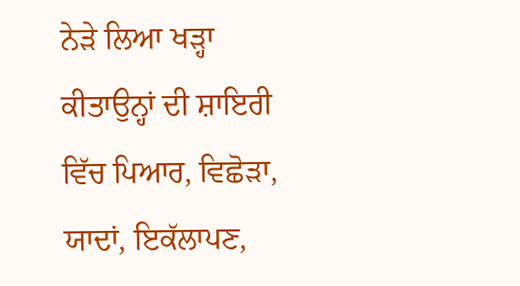ਨੇੜੇ ਲਿਆ ਖੜ੍ਹਾ ਕੀਤਾਉਨ੍ਹਾਂ ਦੀ ਸ਼ਾਇਰੀ ਵਿੱਚ ਪਿਆਰ, ਵਿਛੋੜਾ, ਯਾਦਾਂ, ਇਕੱਲਾਪਣ,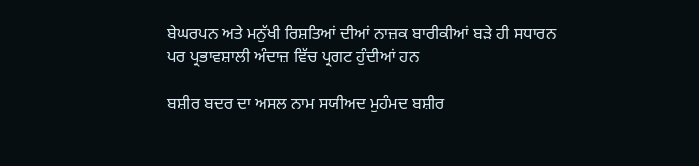ਬੇਘਰਪਨ ਅਤੇ ਮਨੁੱਖੀ ਰਿਸ਼ਤਿਆਂ ਦੀਆਂ ਨਾਜ਼ਕ ਬਾਰੀਕੀਆਂ ਬੜੇ ਹੀ ਸਧਾਰਨ ਪਰ ਪ੍ਰਭਾਵਸ਼ਾਲੀ ਅੰਦਾਜ਼ ਵਿੱਚ ਪ੍ਰਗਟ ਹੁੰਦੀਆਂ ਹਨ

ਬਸ਼ੀਰ ਬਦਰ ਦਾ ਅਸਲ ਨਾਮ ਸਯੀਅਦ ਮੁਹੰਮਦ ਬਸ਼ੀਰ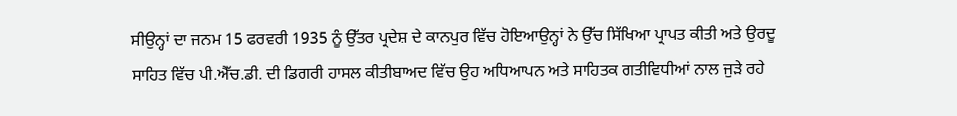ਸੀਉਨ੍ਹਾਂ ਦਾ ਜਨਮ 15 ਫਰਵਰੀ 1935 ਨੂੰ ਉੱਤਰ ਪ੍ਰਦੇਸ਼ ਦੇ ਕਾਨਪੁਰ ਵਿੱਚ ਹੋਇਆਉਨ੍ਹਾਂ ਨੇ ਉੱਚ ਸਿੱਖਿਆ ਪ੍ਰਾਪਤ ਕੀਤੀ ਅਤੇ ਉਰਦੂ ਸਾਹਿਤ ਵਿੱਚ ਪੀ.ਐੱਚ.ਡੀ. ਦੀ ਡਿਗਰੀ ਹਾਸਲ ਕੀਤੀਬਾਅਦ ਵਿੱਚ ਉਹ ਅਧਿਆਪਨ ਅਤੇ ਸਾਹਿਤਕ ਗਤੀਵਿਧੀਆਂ ਨਾਲ ਜੁੜੇ ਰਹੇ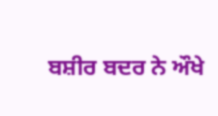ਬਸ਼ੀਰ ਬਦਰ ਨੇ ਔਖੇ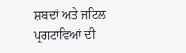ਸ਼ਬਦਾਂ ਅਤੇ ਜਟਿਲ ਪ੍ਰਗਟਾਵਿਆਂ ਦੀ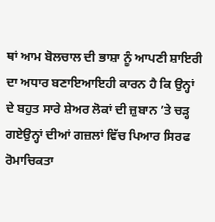ਥਾਂ ਆਮ ਬੋਲਚਾਲ ਦੀ ਭਾਸ਼ਾ ਨੂੰ ਆਪਣੀ ਸ਼ਾਇਰੀ ਦਾ ਅਧਾਰ ਬਣਾਇਆਇਹੀ ਕਾਰਨ ਹੈ ਕਿ ਉਨ੍ਹਾਂ ਦੇ ਬਹੁਤ ਸਾਰੇ ਸ਼ੇਅਰ ਲੋਕਾਂ ਦੀ ਜ਼ੁਬਾਨ ’ਤੇ ਚੜ੍ਹ ਗਏਉਨ੍ਹਾਂ ਦੀਆਂ ਗਜ਼ਲਾਂ ਵਿੱਚ ਪਿਆਰ ਸਿਰਫ ਰੋਮਾਚਿਕਤਾ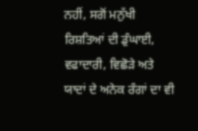ਨਹੀਂ, ਸਗੋਂ ਮਨੁੱਖੀ ਰਿਸ਼ਤਿਆਂ ਦੀ ਡੁੰਘਾਈ, ਵਫਾਦਾਰੀ, ਵਿਛੋੜੇ ਅਤੇ ਯਾਦਾਂ ਦੇ ਅਨੇਕ ਰੰਗਾਂ ਦਾ ਵੀ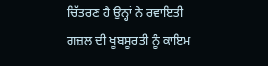ਚਿੱਤਰਣ ਹੈ ਉਨ੍ਹਾਂ ਨੇ ਰਵਾਇਤੀ ਗਜ਼ਲ ਦੀ ਖੂਬਸੂਰਤੀ ਨੂੰ ਕਾਇਮ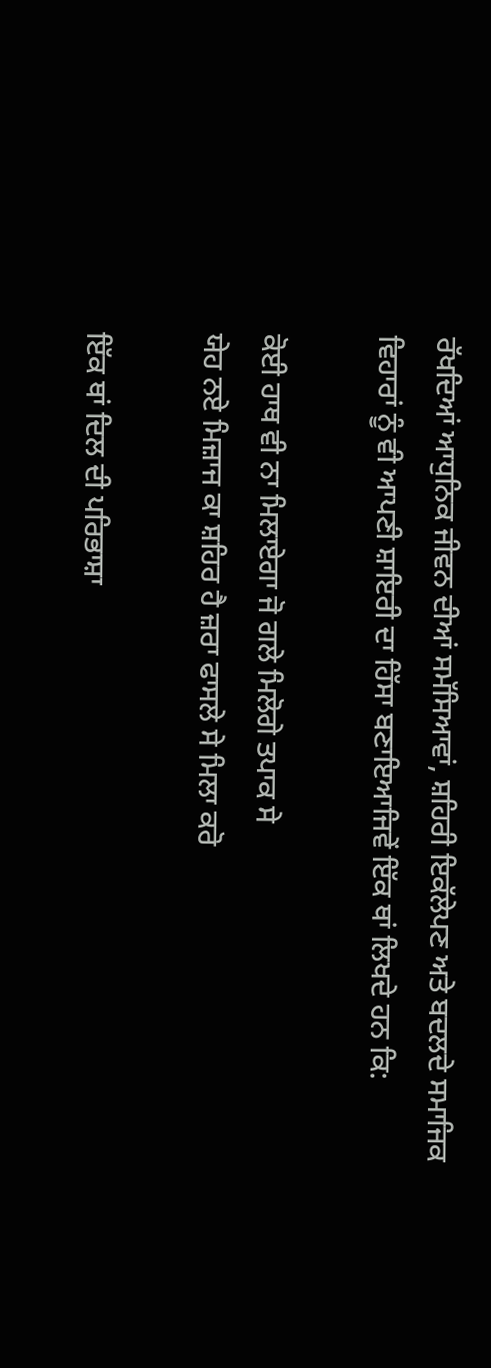ਰੱਖਦਿਆਂ ਆਧੁਨਿਕ ਜੀਵਨ ਦੀਆਂ ਸਮੱਸਿਆਵਾਂ, ਸ਼ਹਿਰੀ ਇਕੱਲੇਪਣ ਅਤੇ ਬਦਲਦੇ ਸਮਾਜਿਕ ਵਿਹਾਰਾਂ ਨੂੰ ਵੀ ਆਪਣੀ ਸ਼ਾਇਰੀ ਦਾ ਹਿੱਸਾ ਬਣਾਇਆਜਿਵੇਂ ਇੱਕ ਥਾਂ ਲਿਖਦੇ ਹਨ ਕਿ:

ਕੋਈ ਹਾਥ ਵੀ ਨਾ ਮਿਲਾਏਗਾ ਜੋ ਗਲੇ ਮਿਲੋਗੇ ਤਪਾਕ ਸੇ
ਯੇਹ ਨਏ ਮਿਜ਼ਾਜ ਕਾ ਸ਼ਹਿਰ ਹੈ ਜ਼ਰਾ ਫਾਸਲੇ ਸੇ ਮਿਲਾ ਕਰੋ

ਇੱਕ ਥਾਂ ਦਿਲ ਦੀ ਪਰਿਭਾਸ਼ਾ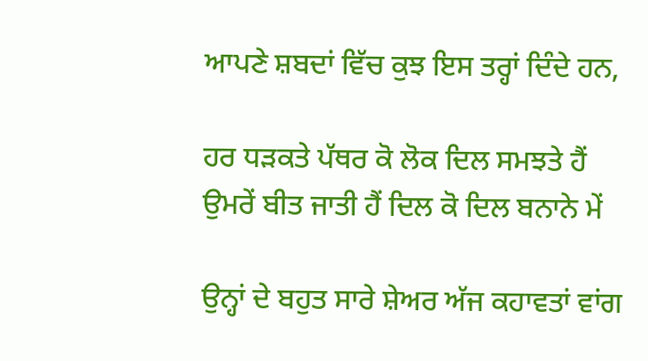ਆਪਣੇ ਸ਼ਬਦਾਂ ਵਿੱਚ ਕੁਝ ਇਸ ਤਰ੍ਹਾਂ ਦਿੰਦੇ ਹਨ,

ਹਰ ਧੜਕਤੇ ਪੱਥਰ ਕੋ ਲੋਕ ਦਿਲ ਸਮਝਤੇ ਹੈਂ
ਉਮਰੇਂ ਬੀਤ ਜਾਤੀ ਹੈਂ ਦਿਲ ਕੋ ਦਿਲ ਬਨਾਨੇ ਮੇਂ

ਉਨ੍ਹਾਂ ਦੇ ਬਹੁਤ ਸਾਰੇ ਸ਼ੇਅਰ ਅੱਜ ਕਹਾਵਤਾਂ ਵਾਂਗ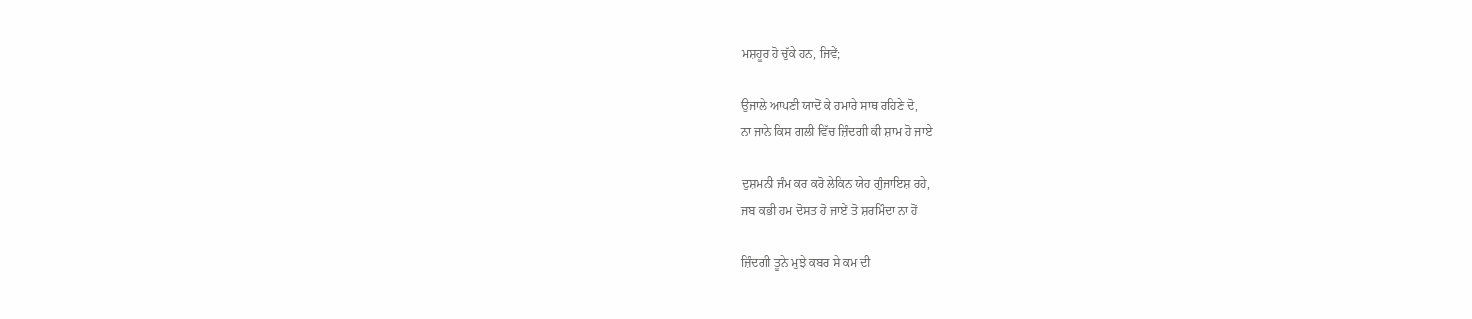ਮਸ਼ਹੂਰ ਹੋ ਚੁੱਕੇ ਹਨ, ਜਿਵੇਂ;

ਉਜਾਲੇ ਆਪਣੀ ਯਾਦੋਂ ਕੇ ਹਮਾਰੇ ਸਾਥ ਰਹਿਣੇ ਦੋ,
ਨਾ ਜਾਨੇ ਕਿਸ ਗਲੀ ਵਿੱਚ ਜ਼ਿੰਦਗੀ ਕੀ ਸ਼ਾਮ ਹੋ ਜਾਏ

ਦੁਸ਼ਮਨੀ ਜੰਮ ਕਰ ਕਰੋ ਲੇਕਿਨ ਯੇਹ ਗੁੰਜਾਇਸ਼ ਰਹੇ,
ਜਬ ਕਭੀ ਹਮ ਦੋਸਤ ਹੋ ਜਾਏਂ ਤੋ ਸ਼ਰਮਿੰਦਾ ਨਾ ਹੋਂ

ਜ਼ਿੰਦਗੀ ਤੂਨੇ ਮੁਝੇ ਕਬਰ ਸੇ ਕਮ ਦੀ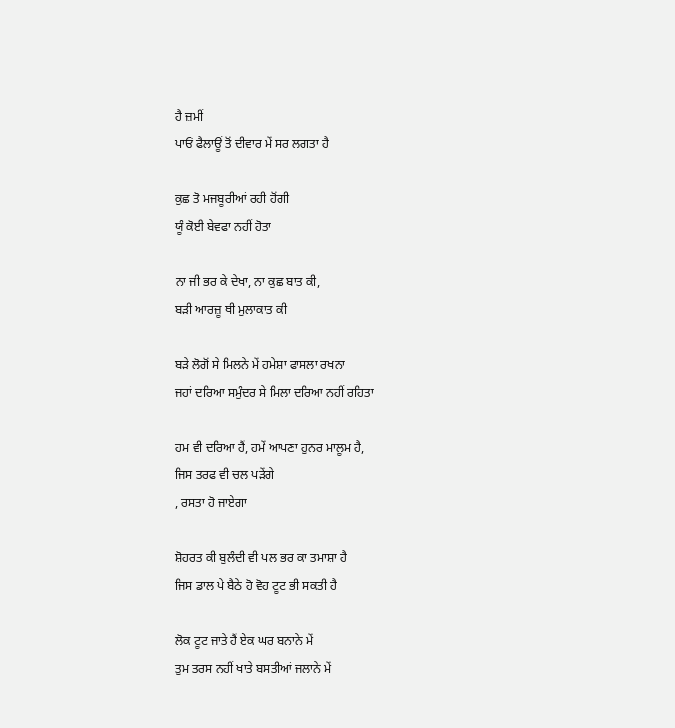ਹੈ ਜ਼ਮੀਂ
ਪਾਓਂ ਫੈਲਾਊਂ ਤੋਂ ਦੀਵਾਰ ਮੇਂ ਸਰ ਲਗਤਾ ਹੈ

ਕੁਛ ਤੋ ਮਜਬੂਰੀਆਂ ਰਹੀ ਹੋਂਗੀ
ਯੂੰ ਕੋਈ ਬੇਵਫਾ ਨਹੀਂ ਹੋਤਾ

ਨਾ ਜੀ ਭਰ ਕੇ ਦੇਖਾ, ਨਾ ਕੁਛ ਬਾਤ ਕੀ,
ਬੜੀ ਆਰਜ਼ੂ ਥੀ ਮੁਲਾਕਾਤ ਕੀ

ਬੜੇ ਲੋਗੋਂ ਸੇ ਮਿਲਨੇ ਮੇਂ ਹਮੇਸ਼ਾ ਫਾਸਲਾ ਰਖਨਾ
ਜਹਾਂ ਦਰਿਆ ਸਮੁੰਦਰ ਸੇ ਮਿਲਾ ਦਰਿਆ ਨਹੀਂ ਰਹਿਤਾ

ਹਮ ਵੀ ਦਰਿਆ ਹੈਂ, ਹਮੇਂ ਆਪਣਾ ਹੁਨਰ ਮਾਲੂਮ ਹੈ,
ਜਿਸ ਤਰਫ ਵੀ ਚਲ ਪੜੇਂਗੇ
, ਰਸਤਾ ਹੋ ਜਾਏਗਾ

ਸ਼ੋਹਰਤ ਕੀ ਬੁਲੰਦੀ ਵੀ ਪਲ ਭਰ ਕਾ ਤਮਾਸ਼ਾ ਹੈ
ਜਿਸ ਡਾਲ ਪੇ ਬੈਠੇ ਹੋ ਵੋਹ ਟੂਟ ਭੀ ਸਕਤੀ ਹੈ

ਲੋਕ ਟੂਟ ਜਾਤੇ ਹੈਂ ਏਕ ਘਰ ਬਨਾਨੇ ਮੇਂ
ਤੁਮ ਤਰਸ ਨਹੀਂ ਖਾਤੇ ਬਸਤੀਆਂ ਜਲਾਨੇ ਮੇਂ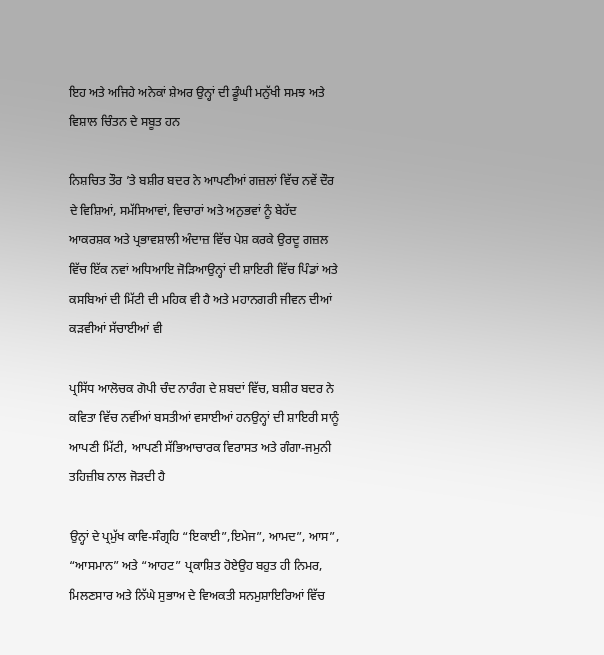ਇਹ ਅਤੇ ਅਜਿਹੇ ਅਨੇਕਾਂ ਸ਼ੇਅਰ ਉਨ੍ਹਾਂ ਦੀ ਡੂੰਘੀ ਮਨੁੱਖੀ ਸਮਝ ਅਤੇ ਵਿਸ਼ਾਲ ਚਿੰਤਨ ਦੇ ਸਬੂਤ ਹਨ

ਨਿਸ਼ਚਿਤ ਤੌਰ ’ਤੇ ਬਸ਼ੀਰ ਬਦਰ ਨੇ ਆਪਣੀਆਂ ਗਜ਼ਲਾਂ ਵਿੱਚ ਨਵੇਂ ਦੌਰ ਦੇ ਵਿਸ਼ਿਆਂ, ਸਮੱਸਿਆਵਾਂ, ਵਿਚਾਰਾਂ ਅਤੇ ਅਨੁਭਵਾਂ ਨੂੰ ਬੇਹੱਦ ਆਕਰਸ਼ਕ ਅਤੇ ਪ੍ਰਭਾਵਸ਼ਾਲੀ ਅੰਦਾਜ਼ ਵਿੱਚ ਪੇਸ਼ ਕਰਕੇ ਉਰਦੂ ਗਜ਼ਲ ਵਿੱਚ ਇੱਕ ਨਵਾਂ ਅਧਿਆਇ ਜੋੜਿਆਉਨ੍ਹਾਂ ਦੀ ਸ਼ਾਇਰੀ ਵਿੱਚ ਪਿੰਡਾਂ ਅਤੇ ਕਸਬਿਆਂ ਦੀ ਮਿੱਟੀ ਦੀ ਮਹਿਕ ਵੀ ਹੈ ਅਤੇ ਮਹਾਨਗਰੀ ਜੀਵਨ ਦੀਆਂ ਕੜਵੀਆਂ ਸੱਚਾਈਆਂ ਵੀ

ਪ੍ਰਸਿੱਧ ਆਲੋਚਕ ਗੋਪੀ ਚੰਦ ਨਾਰੰਗ ਦੇ ਸ਼ਬਦਾਂ ਵਿੱਚ, ਬਸ਼ੀਰ ਬਦਰ ਨੇ ਕਵਿਤਾ ਵਿੱਚ ਨਵੀਂਆਂ ਬਸਤੀਆਂ ਵਸਾਈਆਂ ਹਨਉਨ੍ਹਾਂ ਦੀ ਸ਼ਾਇਰੀ ਸਾਨੂੰ ਆਪਣੀ ਮਿੱਟੀ, ਆਪਣੀ ਸੱਭਿਆਚਾਰਕ ਵਿਰਾਸਤ ਅਤੇ ਗੰਗਾ-ਜਮੁਨੀ ਤਹਿਜ਼ੀਬ ਨਾਲ ਜੋੜਦੀ ਹੈ

ਉਨ੍ਹਾਂ ਦੇ ਪ੍ਰਮੁੱਖ ਕਾਵਿ-ਸੰਗ੍ਰਹਿ “ਇਕਾਈ”,ਇਮੇਜ”, ਆਮਦ”, ਆਸ”, “ਆਸਮਾਨ” ਅਤੇ “ਆਹਟ” ਪ੍ਰਕਾਸ਼ਿਤ ਹੋਏਉਹ ਬਹੁਤ ਹੀ ਨਿਮਰ, ਮਿਲਣਸਾਰ ਅਤੇ ਨਿੱਘੇ ਸੁਭਾਅ ਦੇ ਵਿਅਕਤੀ ਸਨਮੁਸ਼ਾਇਰਿਆਂ ਵਿੱਚ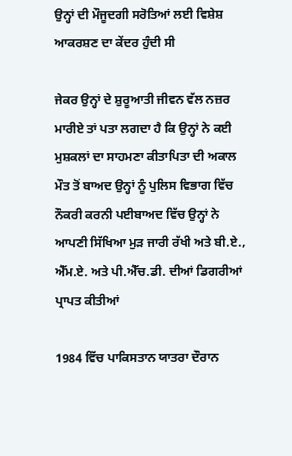ਉਨ੍ਹਾਂ ਦੀ ਮੌਜੂਦਗੀ ਸਰੋਤਿਆਂ ਲਈ ਵਿਸ਼ੇਸ਼ ਆਕਰਸ਼ਣ ਦਾ ਕੇਂਦਰ ਹੁੰਦੀ ਸੀ

ਜੇਕਰ ਉਨ੍ਹਾਂ ਦੇ ਸ਼ੁਰੂਆਤੀ ਜੀਵਨ ਵੱਲ ਨਜ਼ਰ ਮਾਰੀਏ ਤਾਂ ਪਤਾ ਲਗਦਾ ਹੈ ਕਿ ਉਨ੍ਹਾਂ ਨੇ ਕਈ ਮੁਸ਼ਕਲਾਂ ਦਾ ਸਾਹਮਣਾ ਕੀਤਾਪਿਤਾ ਦੀ ਅਕਾਲ ਮੌਤ ਤੋਂ ਬਾਅਦ ਉਨ੍ਹਾਂ ਨੂੰ ਪੁਲਿਸ ਵਿਭਾਗ ਵਿੱਚ ਨੌਕਰੀ ਕਰਨੀ ਪਈਬਾਅਦ ਵਿੱਚ ਉਨ੍ਹਾਂ ਨੇ ਆਪਣੀ ਸਿੱਖਿਆ ਮੁੜ ਜਾਰੀ ਰੱਖੀ ਅਤੇ ਬੀ.ਏ., ਐੱਮ.ਏ. ਅਤੇ ਪੀ.ਐੱਚ.ਡੀ. ਦੀਆਂ ਡਿਗਰੀਆਂ ਪ੍ਰਾਪਤ ਕੀਤੀਆਂ

1984 ਵਿੱਚ ਪਾਕਿਸਤਾਨ ਯਾਤਰਾ ਦੌਰਾਨ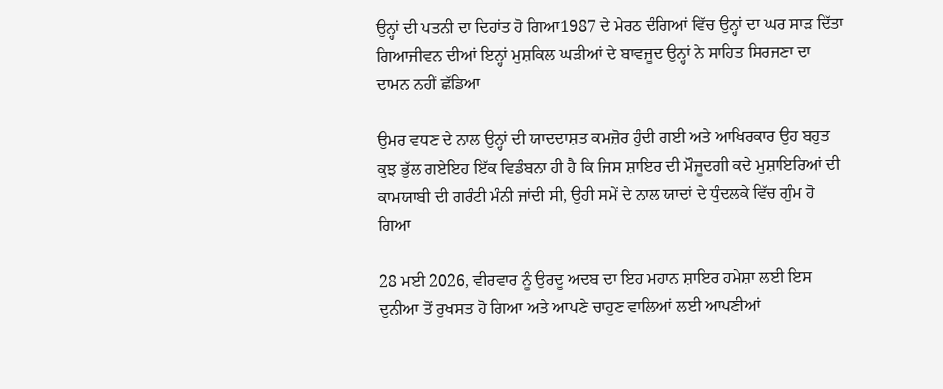ਉਨ੍ਹਾਂ ਦੀ ਪਤਨੀ ਦਾ ਦਿਹਾਂਤ ਹੋ ਗਿਆ1987 ਦੇ ਮੇਰਠ ਦੰਗਿਆਂ ਵਿੱਚ ਉਨ੍ਹਾਂ ਦਾ ਘਰ ਸਾੜ ਦਿੱਤਾ ਗਿਆਜੀਵਨ ਦੀਆਂ ਇਨ੍ਹਾਂ ਮੁਸ਼ਕਿਲ ਘੜੀਆਂ ਦੇ ਬਾਵਜੂਦ ਉਨ੍ਹਾਂ ਨੇ ਸਾਹਿਤ ਸਿਰਜਣਾ ਦਾ ਦਾਮਨ ਨਹੀਂ ਛੱਡਿਆ

ਉਮਰ ਵਧਣ ਦੇ ਨਾਲ ਉਨ੍ਹਾਂ ਦੀ ਯਾਦਦਾਸ਼ਤ ਕਮਜ਼ੋਰ ਹੁੰਦੀ ਗਈ ਅਤੇ ਆਖਿਰਕਾਰ ਉਹ ਬਹੁਤ ਕੁਝ ਭੁੱਲ ਗਏਇਹ ਇੱਕ ਵਿਡੰਬਨਾ ਹੀ ਹੈ ਕਿ ਜਿਸ ਸ਼ਾਇਰ ਦੀ ਮੌਜੂਦਗੀ ਕਦੇ ਮੁਸ਼ਾਇਰਿਆਂ ਦੀ ਕਾਮਯਾਬੀ ਦੀ ਗਰੰਟੀ ਮੰਨੀ ਜਾਂਦੀ ਸੀ, ਉਹੀ ਸਮੇਂ ਦੇ ਨਾਲ ਯਾਦਾਂ ਦੇ ਧੁੰਦਲਕੇ ਵਿੱਚ ਗੁੰਮ ਹੋ ਗਿਆ

28 ਮਈ 2026, ਵੀਰਵਾਰ ਨੂੰ ਉਰਦੂ ਅਦਬ ਦਾ ਇਹ ਮਹਾਨ ਸ਼ਾਇਰ ਹਮੇਸ਼ਾ ਲਈ ਇਸ ਦੁਨੀਆ ਤੋਂ ਰੁਖਸਤ ਹੋ ਗਿਆ ਅਤੇ ਆਪਣੇ ਚਾਹੁਣ ਵਾਲਿਆਂ ਲਈ ਆਪਣੀਆਂ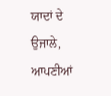ਯਾਦਾਂ ਦੇ ਉਜਾਲੇ, ਆਪਣੀਆਂ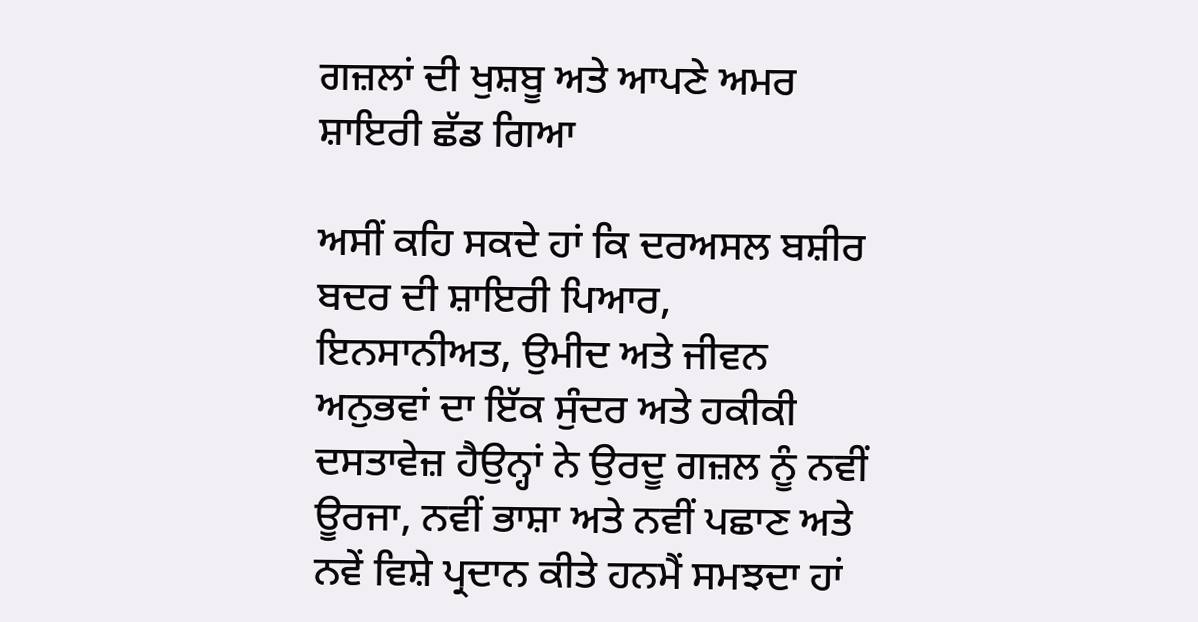ਗਜ਼ਲਾਂ ਦੀ ਖੁਸ਼ਬੂ ਅਤੇ ਆਪਣੇ ਅਮਰ ਸ਼ਾਇਰੀ ਛੱਡ ਗਿਆ

ਅਸੀਂ ਕਹਿ ਸਕਦੇ ਹਾਂ ਕਿ ਦਰਅਸਲ ਬਸ਼ੀਰ ਬਦਰ ਦੀ ਸ਼ਾਇਰੀ ਪਿਆਰ, ਇਨਸਾਨੀਅਤ, ਉਮੀਦ ਅਤੇ ਜੀਵਨ ਅਨੁਭਵਾਂ ਦਾ ਇੱਕ ਸੁੰਦਰ ਅਤੇ ਹਕੀਕੀ ਦਸਤਾਵੇਜ਼ ਹੈਉਨ੍ਹਾਂ ਨੇ ਉਰਦੂ ਗਜ਼ਲ ਨੂੰ ਨਵੀਂ ਊਰਜਾ, ਨਵੀਂ ਭਾਸ਼ਾ ਅਤੇ ਨਵੀਂ ਪਛਾਣ ਅਤੇ ਨਵੇਂ ਵਿਸ਼ੇ ਪ੍ਰਦਾਨ ਕੀਤੇ ਹਨਮੈਂ ਸਮਝਦਾ ਹਾਂ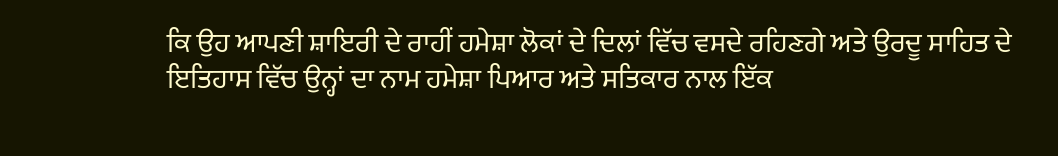ਕਿ ਉਹ ਆਪਣੀ ਸ਼ਾਇਰੀ ਦੇ ਰਾਹੀਂ ਹਮੇਸ਼ਾ ਲੋਕਾਂ ਦੇ ਦਿਲਾਂ ਵਿੱਚ ਵਸਦੇ ਰਹਿਣਗੇ ਅਤੇ ਉਰਦੂ ਸਾਹਿਤ ਦੇ ਇਤਿਹਾਸ ਵਿੱਚ ਉਨ੍ਹਾਂ ਦਾ ਨਾਮ ਹਮੇਸ਼ਾ ਪਿਆਰ ਅਤੇ ਸਤਿਕਾਰ ਨਾਲ ਇੱਕ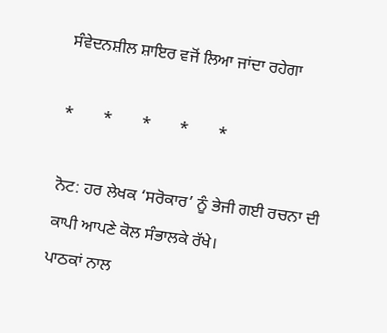ਸੰਵੇਦਨਸ਼ੀਲ ਸ਼ਾਇਰ ਵਜੋਂ ਲਿਆ ਜਾਂਦਾ ਰਹੇਗਾ

*       *       *       *       *

ਨੋਟ: ਹਰ ਲੇਖਕ ‘ਸਰੋਕਾਰ’ ਨੂੰ ਭੇਜੀ ਗਈ ਰਚਨਾ ਦੀ ਕਾਪੀ ਆਪਣੇ ਕੋਲ ਸੰਭਾਲਕੇ ਰੱਖੇ।
ਪਾਠਕਾਂ ਨਾਲ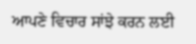ਆਪਣੇ ਵਿਚਾਰ ਸਾਂਝੇ ਕਰਨ ਲਈ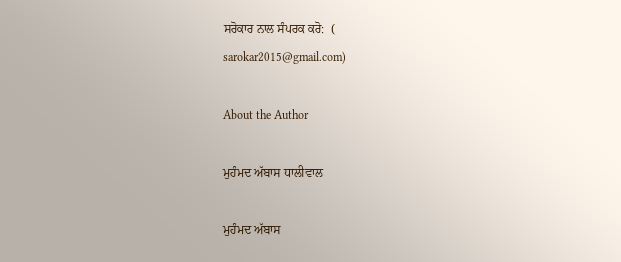ਸਰੋਕਾਰ ਨਾਲ ਸੰਪਰਕ ਕਰੋ:  (
sarokar2015@gmail.com)

About the Author

ਮੁਹੰਮਦ ਅੱਬਾਸ ਧਾਲੀਵਾਲ

ਮੁਹੰਮਦ ਅੱਬਾਸ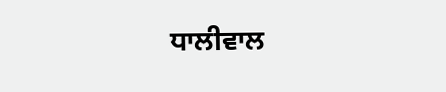ਧਾਲੀਵਾਲ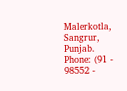Malerkotla, Sangrur, Punjab.
Phone: (91 - 98552 -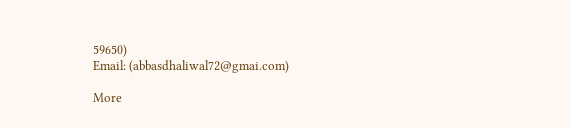59650)
Email: (abbasdhaliwal72@gmai.com)

More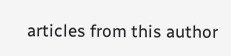articles from this author